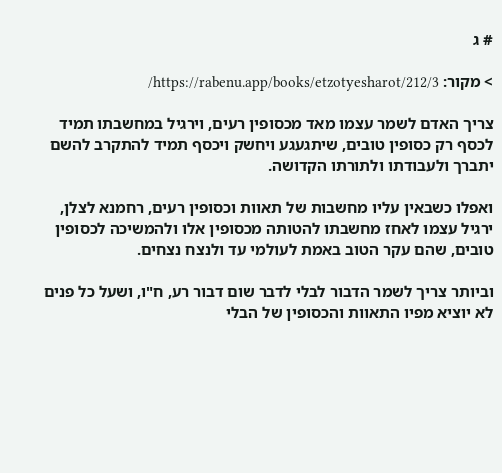# ג

> מקור: https://rabenu.app/books/etzotyesharot/212/3/

צריך האדם לשמר עצמו מאד מכסופין רעים, וירגיל במחשבתו תמיד לכסף רק כסופין טובים, שיתגעגע ויחשק ויכסף תמיד להתקרב להשם יתברך ולעבודתו ולתורתו הקדושה.

ואפלו כשבאין עליו מחשבות של תאוות וכסופין רעים, רחמנא לצלן, ירגיל עצמו לאחז מחשבתו להטותה מכסופין אלו ולהמשיכה לכסופין טובים, שהם עקר הטוב באמת לעולמי עד ולנצח נצחים.

וביותר צריך לשמר הדבור לבלי לדבר שום דבור רע, ח"ו, ושעל כל פנים לא יוציא מפיו התאוות והכסופין של הבלי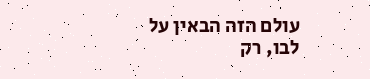עולם הזה הבאין על לבו, רק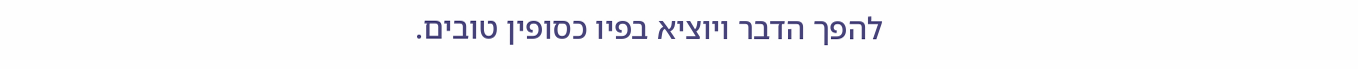להפך הדבר ויוציא בפיו כסופין טובים.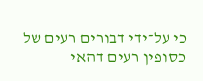כי על־ידי דבורים רעים של כסופין רעים דהאי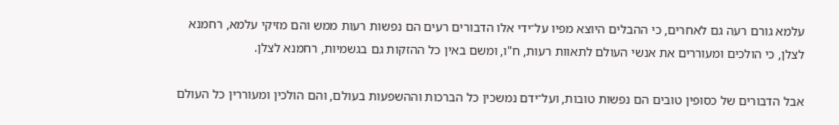עלמא גורם רעה גם לאחרים, כי ההבלים היוצא מפיו על־ידי אלו הדבורים רעים הם נפשות רעות ממש והם מזיקי עלמא, רחמנא לצלן, כי הולכים ומעוררים את אנשי העולם לתאוות רעות, ח"ו, ומשם באין כל ההזקות גם בגשמיות, רחמנא לצלן.

אבל הדבורים של כסופין טובים הם נפשות טובות, ועל־ידם נמשכין כל הברכות וההשפעות בעולם, והם הולכין ומעוררין כל העולם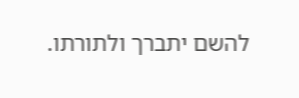להשם יתברך ולתורתו.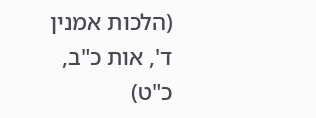(הלכות אמנין ד', אות כ"ב, כ"ט)